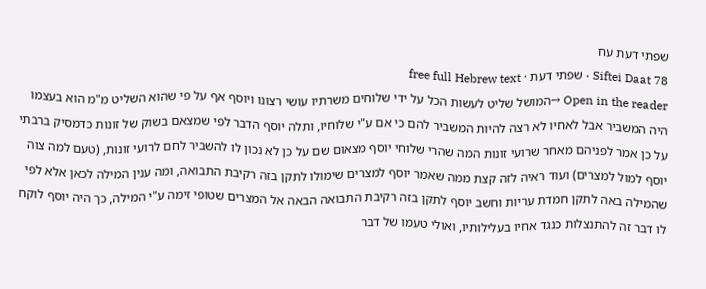שפתי דעת עח
Siftei Daat 78 · שפתי דעת · free full Hebrew text
Open in the reader →המושל שליט לעשות הכל על ידי שלוחים משרתיו עושי רצונו ויוסף אף על פי שהוא השליט מ"מ הוא בעצמו היה המשביר אבל לאחיו לא רצה להיות המשביר להם כי אם ע"י שלוחיו, ותלה יוסף הדבר לפי שמצאם בשוק של זונות כדמסיק ברבתי על כן אמר לפניהם מאחר שרועי זונות המה שהרי שלוחי יוסף מצאום שם על כן לא נכון לו להשביר לחם לרועי זונות, (טעם למה צוה יוסף למול למצרים) ועוד ראיה לזה קצת ממה שאמר יוסף למצרים שימולו לתקן בזה רקיבת התבואה, ומה ענין המילה לכאן אלא לפי שהמילה באה לתקן חמדת עריות וחשב יוסף לתקן בזה רקיבת התבואה הבאה אל המצרים שטופי זימה ע"י המילה, כך היה יוסף לוקח לו דבר זה להתנצלות כנגד אחיו בעלילותיו, ואולי טעמו של דבר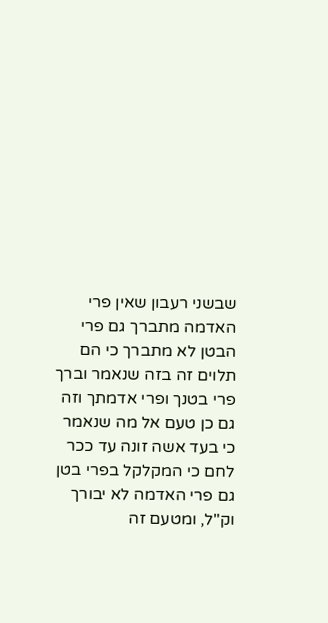שבשני רעבון שאין פרי האדמה מתברך גם פרי הבטן לא מתברך כי הם תלוים זה בזה שנאמר וברך פרי בטנך ופרי אדמתך וזה גם כן טעם אל מה שנאמר כי בעד אשה זונה עד ככר לחם כי המקלקל בפרי בטן גם פרי האדמה לא יבורך וק"ל, ומטעם זה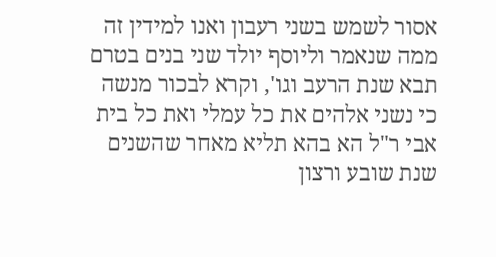אסור לשמש בשני רעבון ואנו למידין זה ממה שנאמר וליוסף יולד שני בנים בטרם תבא שנת הרעב וגו', וקרא לבכור מנשה כי נשני אלהים את כל עמלי ואת כל בית אבי ר"ל הא בהא תליא מאחר שהשנים שנת שובע ורצון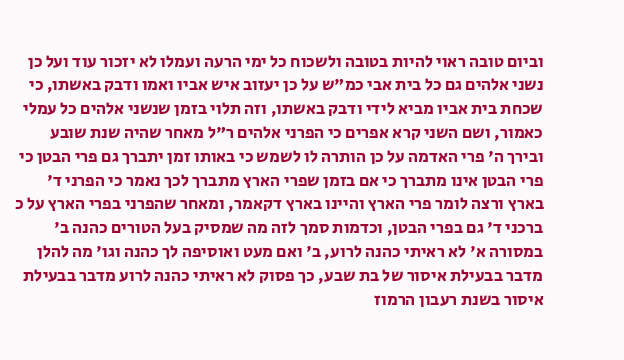וביום טובה ראוי להיות בטובה ולשכוח כל ימי הרעה ועמלו לא יזכור עוד ועל כן נשני אלהים גם כל בית אבי כמ"ש על כן יעזוב איש אביו ואמו ודבק באשתו, כי שכחת בית אביו מביא לידי ודבק באשתו, וזה תלוי בזמן שנשני אלהים כל עמלי כאמור, ושם השני קרא אפרים כי הפרני אלהים ר"ל מאחר שהיה שנת שובע ובירך ה' פרי האדמה על כן הותרה לו לשמש כי באותו זמן יתברך גם פרי הבטן כי פרי הבטן אינו מתברך כי אם בזמן שפרי הארץ מתברך לכך נאמר כי הפרני ד' בארץ ורצה לומר פרי הארץ והיינו בארץ דקאמר, ומאחר שהפרני בפרי הארץ על כ ברכני ד' גם בפרי הבטן, וכדמות סמך לזה מה שמסיק בעל הטורים כהנה ב' במסורה א' לא ראיתי כהנה לרוע, ב' ואם מעט ואוסיפה לך כהנה וגו' מה להלן מדבר בבעילת איסור של בת שבע, כך פסוק לא ראיתי כהנה לרוע מדבר בבעילת איסור בשנת רעבון הרמוז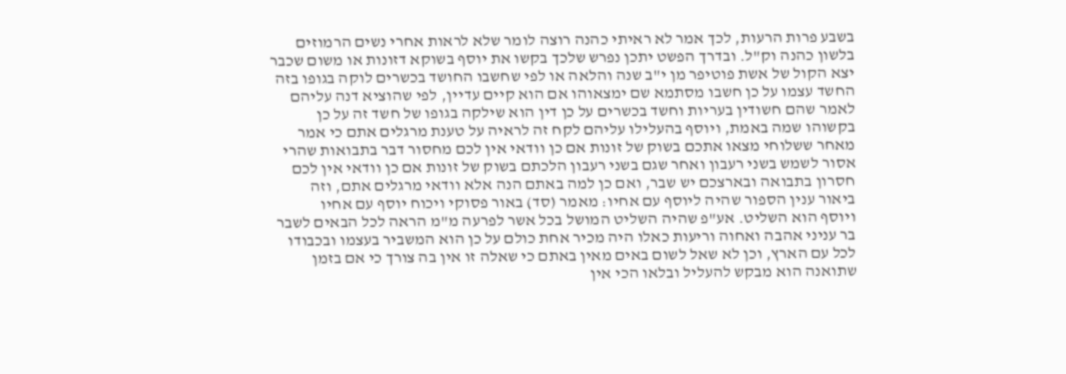בשבע פרות הרעות, לכך אמר לא ראיתי כהנה רוצה לומר שלא לראות אחרי נשים הרמוזים בלשון כהנה וק"ל. ובדרך הפשט יתכן נפרש שלכך בקשו את יוסף בשוקא דזונות או משום שכבר יצא הקול של אשת פוטיפר מן י"ב שנה והלאה או לפי שחשבו החושד בכשרים לוקה בגופו בזה החשד עצמו על כן חשבו מסתמא שם ימצאוהו אם הוא קיים עדיין, לפי שהוציא דנה עליהם לאמר שהם חשודין בעריות וחשד בכשרים על כן דין הוא שילקה בגופו של חשד זה על כן בקשוהו שמה באמת, ויוסף בהעלילו עליהם לקח זה לראיה על טענת מרגלים אתם כי אמר מאחר ששלוחי מצאו אתכם בשוק של זונות אם כן וודאי אין לכם מחסור דבר בתבואות שהרי אסור לשמש בשני רעבון ואחר שגם בשני רעבון הלכתם בשוק של זונות אם כן וודאי אין לכם חסרון בתבואה ובארצכם יש שבר, ואם כן למה באתם הנה אלא וודאי מרגלים אתם, וזה ביאור ענין הספור שהיה ליוסף עם אחיו: מאמר (סד) באור פסוקי ויכוח יוסף עם אחיו
ויוסף הוא השליט. אע"פ שהיה השליט המושל בכל אשר לפרעה מ"מ הראה לכל הבאים לשבר בר עניני אהבה ואחוה וריעות כאלו היה מכיר אחת כולם על כן הוא המשביר בעצמו ובכבודו לכל עם הארץ, וכן לא שאל לשום באים מאין באתם כי שאלה זו אין בה צורך כי אם בזמן שתואנה הוא מבקש להעליל ובלאו הכי אין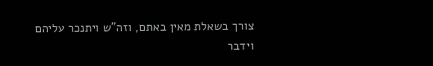צורך בשאלת מאין באתם, וזה"ש ויתנכר עליהם וידבר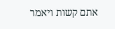אתם קשות ויאמר